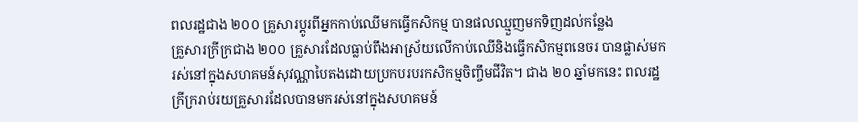ពលរដ្ឋជាង ២០០ គ្រួសារប្តូរពីអ្នកកាប់ឈើមកធ្វើកសិកម្ម បានផលឈ្មួញមកទិញដល់កន្លែង
គ្រួសារក្រីក្រជាង ២០០ គ្រួសារដែលធ្លាប់ពឹងអាស្រ័យលើកាប់ឈើនិងធ្វើកសិកម្មពនេចរ បានផ្លាស់មករស់នៅក្នុងសហគមន៍សុវណ្ណាបៃតងដោយប្រកបរបរកសិកម្មចិញ្ចឹមជីវិត។ ជាង ២០ ឆ្នាំមកនេះ ពលរដ្ឋក្រីក្ររាប់រយគ្រួសារដែលបានមករស់នៅក្នុងសហគមន៍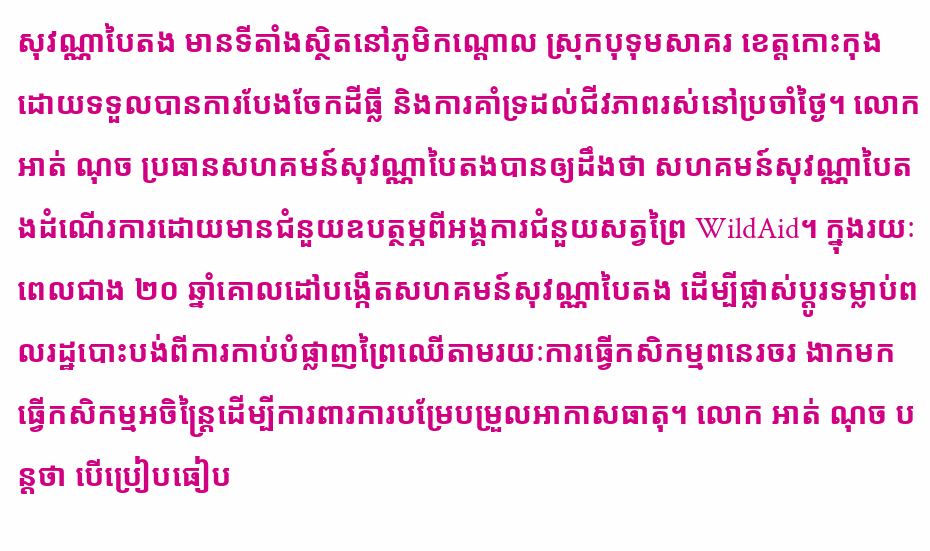សុវណ្ណាបៃតង មានទីតាំងស្ថិតនៅភូមិកណ្តោល ស្រុកបុទុមសាគរ ខេត្តកោះកុង ដោយទទួលបានការបែងចែកដីធ្លី និងការគាំទ្រដល់ជីវភាពរស់នៅប្រចាំថ្ងៃ។ លោក អាត់ ណុច ប្រធានសហគមន៍សុវណ្ណាបៃតងបានឲ្យដឹងថា សហគមន៍សុវណ្ណាបៃតងដំណើរការដោយមានជំនួយឧបត្ថម្ភពីអង្គការជំនួយសត្វព្រៃ WildAid។ ក្នុងរយៈពេលជាង ២០ ឆ្នាំគោលដៅបង្កើតសហគមន៍សុវណ្ណាបៃតង ដើម្បីផ្លាស់ប្តូរទម្លាប់ពលរដ្ឋបោះបង់ពីការកាប់បំផ្លាញព្រៃឈើតាមរយៈការធ្វើកសិកម្មពនេរចរ ងាកមកធ្វើកសិកម្មអចិន្រ្តៃដើម្បីការពារការបម្រែបម្រួលអាកាសធាតុ។ លោក អាត់ ណុច បន្តថា បើប្រៀបធៀប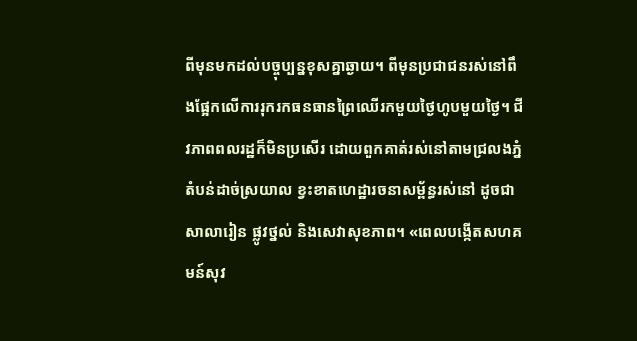ពីមុនមកដល់បច្ចុប្បន្នខុសគ្នាឆ្ងាយ។ ពីមុនប្រជាជនរស់នៅពឹងផ្អែកលើការរុករកធនធានព្រៃឈើរកមួយថ្ងៃហូបមួយថ្ងៃ។ ជីវភាពពលរដ្ឋក៏មិនប្រសើរ ដោយពួកគាត់រស់នៅតាមជ្រលងភ្នំ តំបន់ដាច់ស្រយាល ខ្វះខាតហេដ្ឋារចនាសម្ព័ន្ធរស់នៅ ដូចជាសាលារៀន ផ្លូវថ្នល់ និងសេវាសុខភាព។ «ពេលបង្កើតសហគមន៍សុវ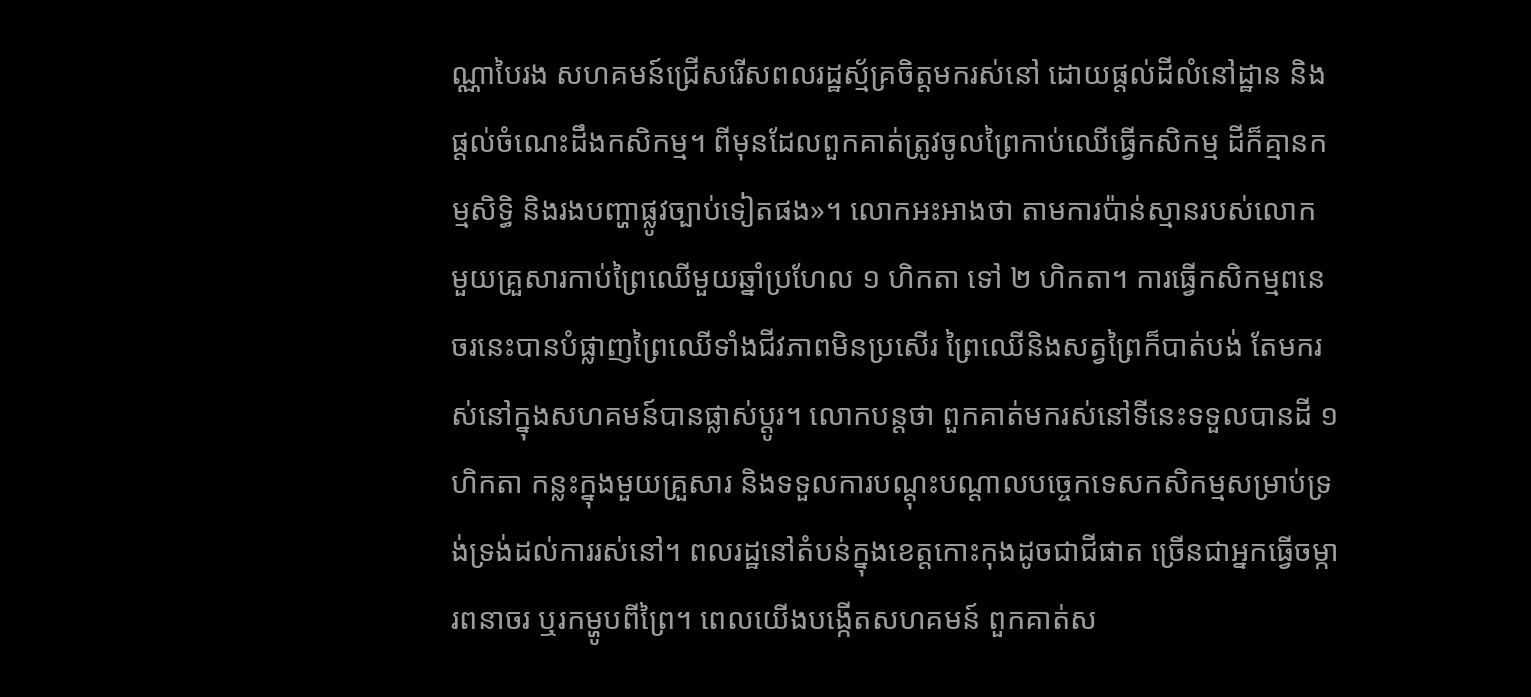ណ្ណាបៃរង សហគមន៍ជ្រើសរើសពលរដ្ឋស្ម័គ្រចិត្តមករស់នៅ ដោយផ្តល់ដីលំនៅដ្ឋាន និងផ្តល់ចំណេះដឹងកសិកម្ម។ ពីមុនដែលពួកគាត់ត្រូវចូលព្រៃកាប់ឈើធ្វើកសិកម្ម ដីក៏គ្មានកម្មសិទ្ធិ និងរងបញ្ហាផ្លូវច្បាប់ទៀតផង»។ លោកអះអាងថា តាមការប៉ាន់ស្មានរបស់លោក មួយគ្រួសារកាប់ព្រៃឈើមួយឆ្នាំប្រហែល ១ ហិកតា ទៅ ២ ហិកតា។ ការធ្វើកសិកម្មពនេចរនេះបានបំផ្លាញព្រៃឈើទាំងជីវភាពមិនប្រសើរ ព្រៃឈើនិងសត្វព្រៃក៏បាត់បង់ តែមករស់នៅក្នុងសហគមន៍បានផ្លាស់ប្តូរ។ លោកបន្តថា ពួកគាត់មករស់នៅទីនេះទទួលបានដី ១ ហិកតា កន្លះក្នុងមួយគ្រួសារ និងទទួលការបណ្តុះបណ្តាលបច្ចេកទេសកសិកម្មសម្រាប់ទ្រង់ទ្រង់ដល់ការរស់នៅ។ ពលរដ្ឋនៅតំបន់ក្នុងខេត្តកោះកុងដូចជាជីផាត ច្រើនជាអ្នកធ្វើចម្ការពនាចរ ឬរកម្ហូបពីព្រៃ។ ពេលយើងបង្កើតសហគមន៍ ពួកគាត់ស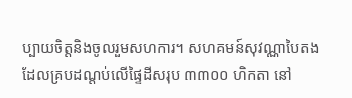ប្បាយចិត្តនិងចូលរួមសហការ។ សហគមន៍សុវណ្ណាបៃតងដែលគ្របដណ្តប់លើផ្ទៃដីសរុប ៣៣០០ ហិកតា នៅ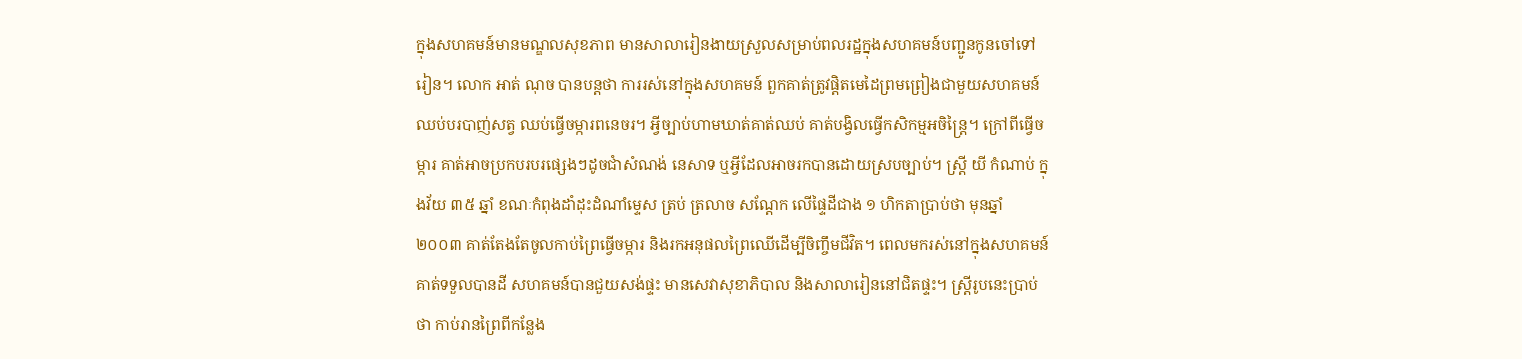ក្នុងសហគមន៍មានមណ្ឌលសុខភាព មានសាលារៀនងាយស្រួលសម្រាប់ពលរដ្ឋក្នុងសហគមន៍បញ្ជូនកូនចៅទៅរៀន។ លោក អាត់ ណុច បានបន្តថា ការរស់នៅក្នុងសហគមន៍ ពួកគាត់ត្រូវផ្តិតមេដៃព្រមព្រៀងជាមួយសហគមន៍ឈប់បរបាញ់សត្វ ឈប់ធ្វើចម្ការពនេចរ។ អ្វីច្បាប់ហាមឃាត់គាត់ឈប់ គាត់បង្វិលធ្វើកសិកម្មអចិន្រ្តៃ។ ក្រៅពីធ្វើចម្ការ គាត់អាចប្រកបរបរផ្សេងៗដូចជាំសំណង់ នេសាទ ឬអ្វីដែលអាចរកបានដោយស្របច្បាប់។ ស្រ្តី យី កំណាប់ ក្នុងវ័យ ៣៥ ឆ្នាំ ខណៈកំពុងដាំដុះដំណាំម្ទេស ត្រប់ ត្រលាច សណ្តែក លើផ្ទៃដីជាង ១ ហិកតាប្រាប់ថា មុនឆ្នាំ ២០០៣ គាត់តែងតែចូលកាប់ព្រៃធ្វើចម្ការ និងរកអនុផលព្រៃឈើដើម្បីចិញ្ចឹមជីវិត។ ពេលមករស់នៅក្នុងសហគមន៍ គាត់ទទួលបានដី សហគមន៍បានជួយសង់ផ្ទះ មានសេវាសុខាភិបាល និងសាលារៀននៅជិតផ្ទះ។ ស្រ្តីរូបនេះប្រាប់ថា កាប់រានព្រៃពីកន្លែង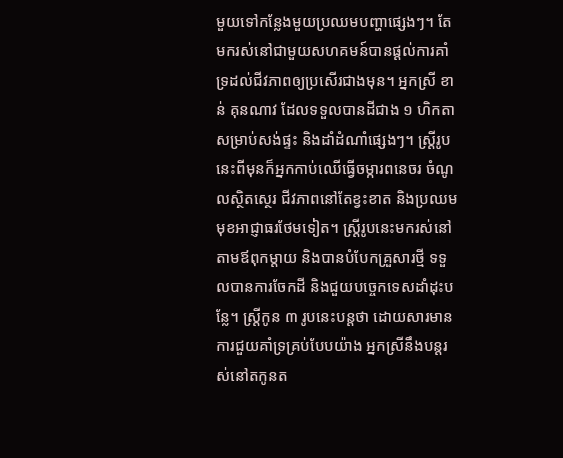មួយទៅកន្លែងមួយប្រឈមបញ្ហាផ្សេងៗ។ តែមករស់នៅជាមួយសហគមន៍បានផ្តល់ការគាំទ្រដល់ជីវភាពឲ្យប្រសើរជាងមុន។ អ្នកស្រី ខាន់ គុនណាវ ដែលទទួលបានដីជាង ១ ហិកតា សម្រាប់សង់ផ្ទះ និងដាំដំណាំផ្សេងៗ។ ស្រ្តីរូបនេះពីមុនក៏អ្នកកាប់ឈើធ្វើចម្ការពនេចរ ចំណូលស្ថិតស្ថេរ ជីវភាពនៅតែខ្វះខាត និងប្រឈមមុខអាជ្ញាធរថែមទៀត។ ស្រ្តីរូបនេះមករស់នៅតាមឪពុកម្តាយ និងបានបំបែកគ្រួសារថ្មី ទទួលបានការចែកដី និងជួយបច្ចេកទេសដាំដុះបន្លែ។ ស្រ្តីកូន ៣ រូបនេះបន្តថា ដោយសារមានការជួយគាំទ្រគ្រប់បែបយ៉ាង អ្នកស្រីនឹងបន្តរស់នៅតកូនត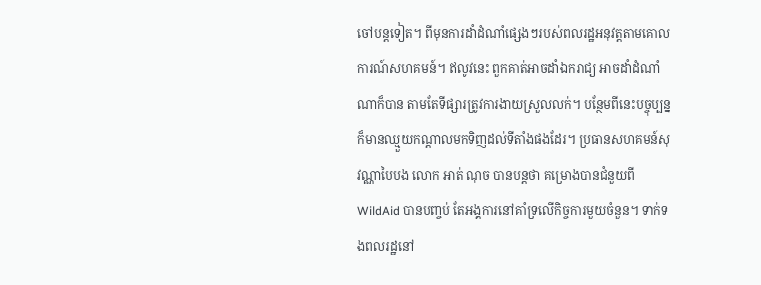ចៅបន្តទៀត។ ពីមុនការដាំដំណាំផ្សេងៗរបស់ពលរដ្ឋអនុវត្តតាមគោលការណ៍សហគមន៍។ ឥលូវនេះ ពួកគាត់អាចដាំឯករាជ្យ អាចដាំដំណាំណាក៏បាន តាមតែទីផ្សារត្រូវការងាយស្រួលលក់។ បន្ថែមពីនេះបច្ចុប្បន្នក៏មានឈ្មួយកណ្តាលមកទិញដល់ទីតាំងផងដែរ។ ប្រធានសហគមន៍សុវណ្ណាបៃបង លោក អាត់ ណុច បានបន្តថា គម្រោងបានជំនួយពី WildAid បានបញ្ចប់ តែអង្គការនៅគាំទ្រលើកិច្ចការមួយចំនួន។ ទាក់ទងពលរដ្ឋនៅ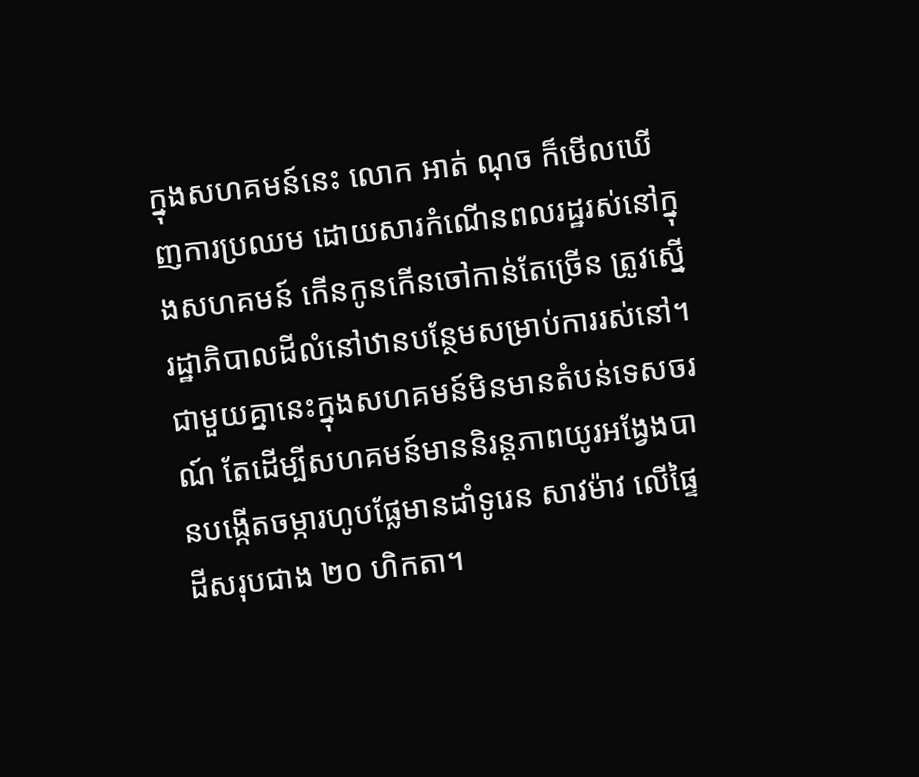ក្នុងសហគមន៍នេះ លោក អាត់ ណុច ក៏មើលឃើញការប្រឈម ដោយសារកំណើនពលរដ្ឋរស់នៅក្នុងសហគមន៍ កើនកូនកើនចៅកាន់តែច្រើន ត្រូវស្នើរដ្ឋាភិបាលដីលំនៅឋានបន្ថែមសម្រាប់ការរស់នៅ។ ជាមួយគ្នានេះក្នុងសហគមន៍មិនមានតំបន់ទេសចរណ៍ តែដើម្បីសហគមន៍មាននិរន្តភាពយូរអង្វែងបានបង្កើតចម្ការហូបផ្លែមានដាំទូរេន សាវម៉ាវ លើផ្ទៃដីសរុបជាង ២០ ហិកតា។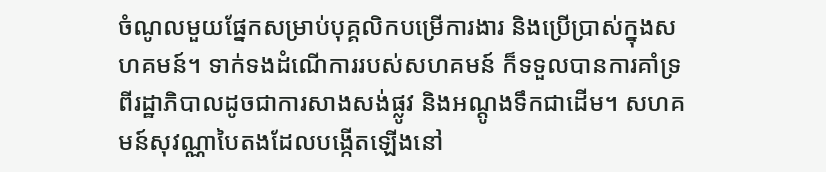ចំណូលមួយផ្នែកសម្រាប់បុគ្គលិកបម្រើការងារ និងប្រើប្រាស់ក្នុងសហគមន៍។ ទាក់ទងដំណើការរបស់សហគមន៍ ក៏ទទួលបានការគាំទ្រពីរដ្ឋាភិបាលដូចជាការសាងសង់ផ្លូវ និងអណ្ដូងទឹកជាដើម។ សហគមន៍សុវណ្ណាបៃតងដែលបង្កើតឡើងនៅ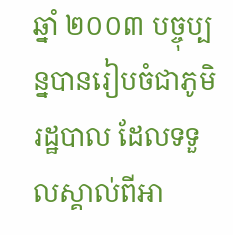ឆ្នាំ ២០០៣ បច្ចុប្បន្នបានរៀបចំជាភូមិរដ្ឋបាល ដែលទទួលស្គាល់ពីអា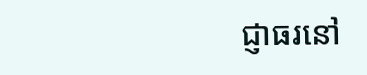ជ្ញាធរនៅ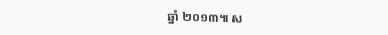ឆ្នាំ ២០១៣៕ ស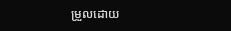ម្រួលដោយ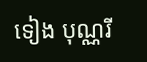ទៀង បុណ្ណរី